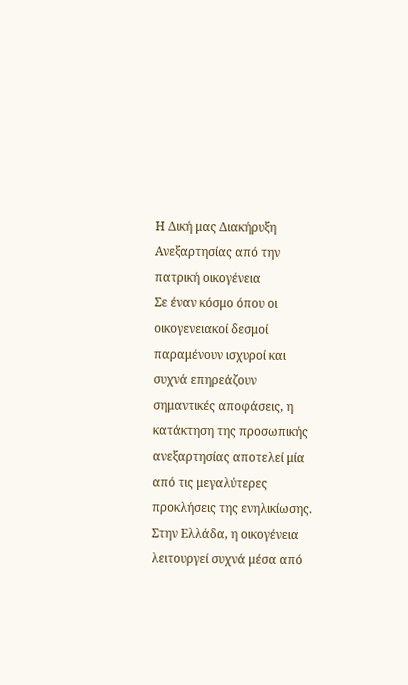Η Δική μας Διακήρυξη Ανεξαρτησίας από την πατρική οικογένεια
Σε έναν κόσμο όπου οι οικογενειακοί δεσμοί παραμένουν ισχυροί και συχνά επηρεάζουν σημαντικές αποφάσεις, η κατάκτηση της προσωπικής ανεξαρτησίας αποτελεί μία από τις μεγαλύτερες προκλήσεις της ενηλικίωσης.
Στην Ελλάδα, η οικογένεια λειτουργεί συχνά μέσα από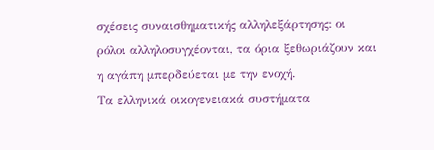σχέσεις συναισθηματικής αλληλεξάρτησης: οι ρόλοι αλληλοσυγχέονται, τα όρια ξεθωριάζουν και η αγάπη μπερδεύεται με την ενοχή.
Τα ελληνικά οικογενειακά συστήματα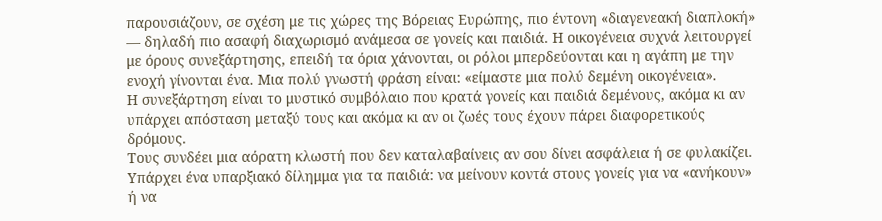παρουσιάζουν, σε σχέση με τις χώρες της Βόρειας Ευρώπης, πιο έντονη «διαγενεακή διαπλοκή» — δηλαδή πιο ασαφή διαχωρισμό ανάμεσα σε γονείς και παιδιά. Η οικογένεια συχνά λειτουργεί με όρους συνεξάρτησης, επειδή τα όρια χάνονται, οι ρόλοι μπερδεύονται και η αγάπη με την ενοχή γίνονται ένα. Μια πολύ γνωστή φράση είναι: «είμαστε μια πολύ δεμένη οικογένεια».
Η συνεξάρτηση είναι το μυστικό συμβόλαιο που κρατά γονείς και παιδιά δεμένους, ακόμα κι αν υπάρχει απόσταση μεταξύ τους και ακόμα κι αν οι ζωές τους έχουν πάρει διαφορετικούς δρόμους.
Τους συνδέει μια αόρατη κλωστή που δεν καταλαβαίνεις αν σου δίνει ασφάλεια ή σε φυλακίζει. Υπάρχει ένα υπαρξιακό δίλημμα για τα παιδιά: να μείνουν κοντά στους γονείς για να «ανήκουν» ή να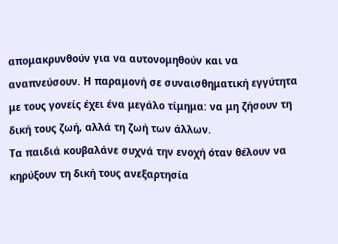απομακρυνθούν για να αυτονομηθούν και να αναπνεύσουν. Η παραμονή σε συναισθηματική εγγύτητα με τους γονείς έχει ένα μεγάλο τίμημα: να μη ζήσουν τη δική τους ζωή, αλλά τη ζωή των άλλων.
Τα παιδιά κουβαλάνε συχνά την ενοχή όταν θέλουν να κηρύξουν τη δική τους ανεξαρτησία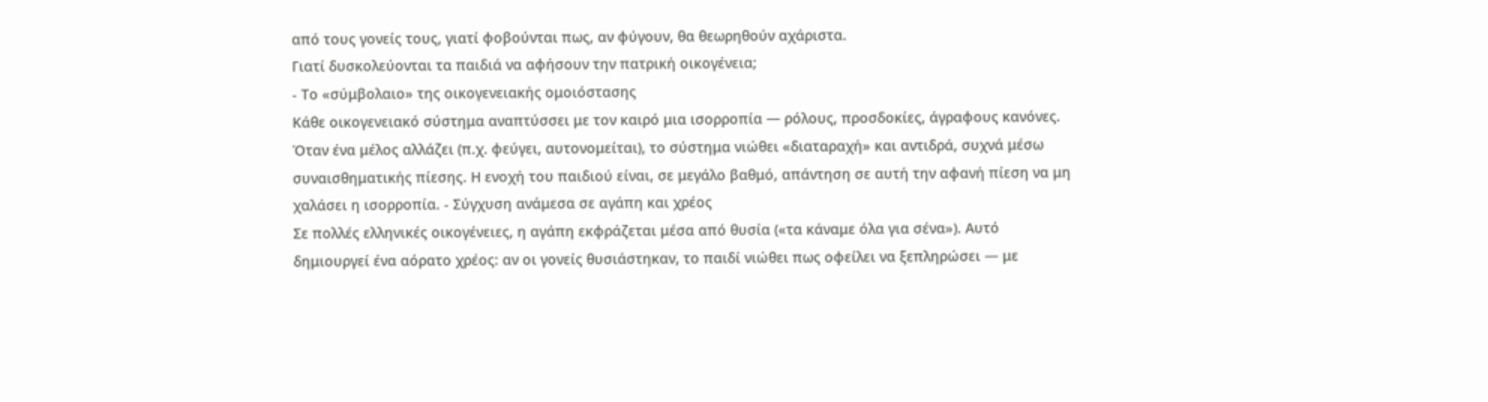από τους γονείς τους, γιατί φοβούνται πως, αν φύγουν, θα θεωρηθούν αχάριστα.
Γιατί δυσκολεύονται τα παιδιά να αφήσουν την πατρική οικογένεια;
- Το «σύμβολαιο» της οικογενειακής ομοιόστασης
Κάθε οικογενειακό σύστημα αναπτύσσει με τον καιρό μια ισορροπία — ρόλους, προσδοκίες, άγραφους κανόνες. Όταν ένα μέλος αλλάζει (π.χ. φεύγει, αυτονομείται), το σύστημα νιώθει «διαταραχή» και αντιδρά, συχνά μέσω συναισθηματικής πίεσης. Η ενοχή του παιδιού είναι, σε μεγάλο βαθμό, απάντηση σε αυτή την αφανή πίεση να μη χαλάσει η ισορροπία. - Σύγχυση ανάμεσα σε αγάπη και χρέος
Σε πολλές ελληνικές οικογένειες, η αγάπη εκφράζεται μέσα από θυσία («τα κάναμε όλα για σένα»). Αυτό δημιουργεί ένα αόρατο χρέος: αν οι γονείς θυσιάστηκαν, το παιδί νιώθει πως οφείλει να ξεπληρώσει — με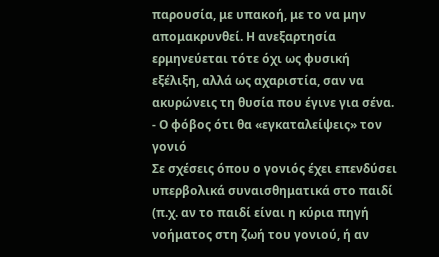παρουσία, με υπακοή, με το να μην απομακρυνθεί. Η ανεξαρτησία ερμηνεύεται τότε όχι ως φυσική εξέλιξη, αλλά ως αχαριστία, σαν να ακυρώνεις τη θυσία που έγινε για σένα. - Ο φόβος ότι θα «εγκαταλείψεις» τον γονιό
Σε σχέσεις όπου ο γονιός έχει επενδύσει υπερβολικά συναισθηματικά στο παιδί (π.χ. αν το παιδί είναι η κύρια πηγή νοήματος στη ζωή του γονιού, ή αν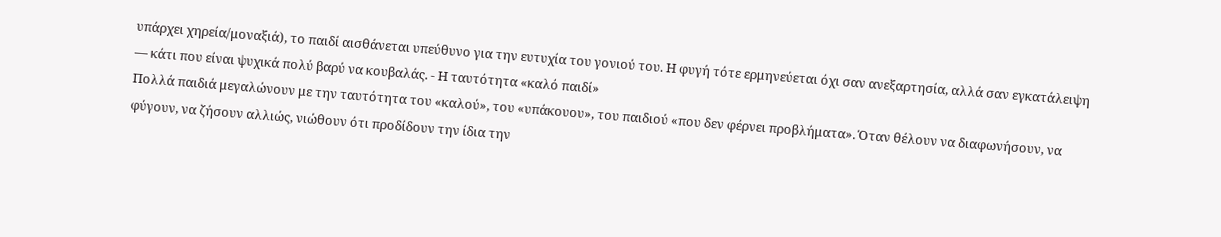υπάρχει χηρεία/μοναξιά), το παιδί αισθάνεται υπεύθυνο για την ευτυχία του γονιού του. Η φυγή τότε ερμηνεύεται όχι σαν ανεξαρτησία, αλλά σαν εγκατάλειψη — κάτι που είναι ψυχικά πολύ βαρύ να κουβαλάς. - Η ταυτότητα «καλό παιδί»
Πολλά παιδιά μεγαλώνουν με την ταυτότητα του «καλού», του «υπάκουου», του παιδιού «που δεν φέρνει προβλήματα». Όταν θέλουν να διαφωνήσουν, να φύγουν, να ζήσουν αλλιώς, νιώθουν ότι προδίδουν την ίδια την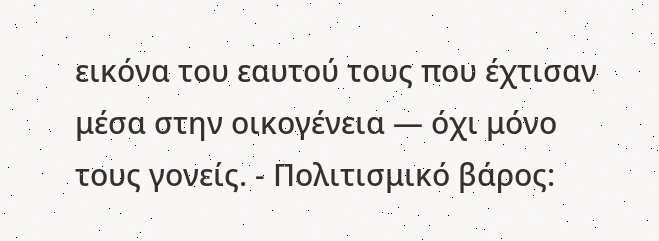εικόνα του εαυτού τους που έχτισαν μέσα στην οικογένεια — όχι μόνο τους γονείς. - Πολιτισμικό βάρος: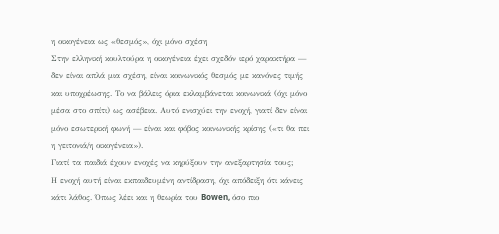η οικογένεια ως «θεσμός», όχι μόνο σχέση
Στην ελληνική κουλτούρα η οικογένεια έχει σχεδόν ιερό χαρακτήρα — δεν είναι απλά μια σχέση, είναι κοινωνικός θεσμός με κανόνες τιμής και υποχρέωσης. Το να βάλεις όρια εκλαμβάνεται κοινωνικά (όχι μόνο μέσα στο σπίτι) ως ασέβεια. Αυτό ενισχύει την ενοχή, γιατί δεν είναι μόνο εσωτερική φωνή — είναι και φόβος κοινωνικής κρίσης («τι θα πει η γειτονιά/η οικογένεια»).
Γιατί τα παιδιά έχουν ενοχές να κηρύξουν την ανεξαρτησία τους;
Η ενοχή αυτή είναι εκπαιδευμένη αντίδραση, όχι απόδειξη ότι κάνεις κάτι λάθος. Όπως λέει και η θεωρία του Bowen, όσο πιο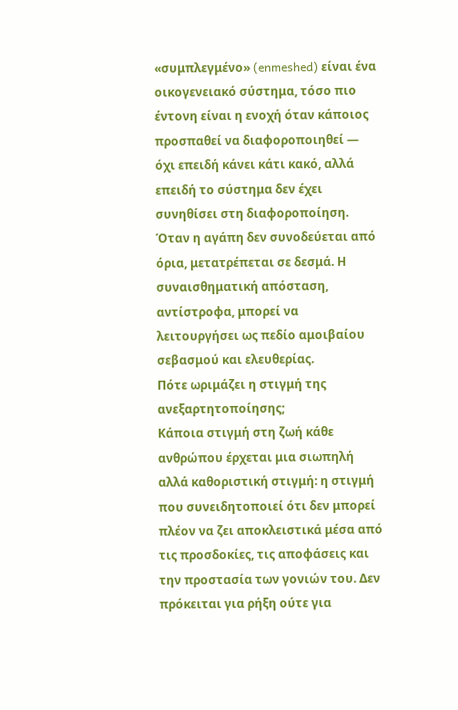«συμπλεγμένο» (enmeshed) είναι ένα οικογενειακό σύστημα, τόσο πιο έντονη είναι η ενοχή όταν κάποιος προσπαθεί να διαφοροποιηθεί — όχι επειδή κάνει κάτι κακό, αλλά επειδή το σύστημα δεν έχει συνηθίσει στη διαφοροποίηση.
Όταν η αγάπη δεν συνοδεύεται από όρια, μετατρέπεται σε δεσμά. Η συναισθηματική απόσταση, αντίστροφα, μπορεί να λειτουργήσει ως πεδίο αμοιβαίου σεβασμού και ελευθερίας.
Πότε ωριμάζει η στιγμή της ανεξαρτητοποίησης;
Κάποια στιγμή στη ζωή κάθε ανθρώπου έρχεται μια σιωπηλή αλλά καθοριστική στιγμή: η στιγμή που συνειδητοποιεί ότι δεν μπορεί πλέον να ζει αποκλειστικά μέσα από τις προσδοκίες, τις αποφάσεις και την προστασία των γονιών του. Δεν πρόκειται για ρήξη ούτε για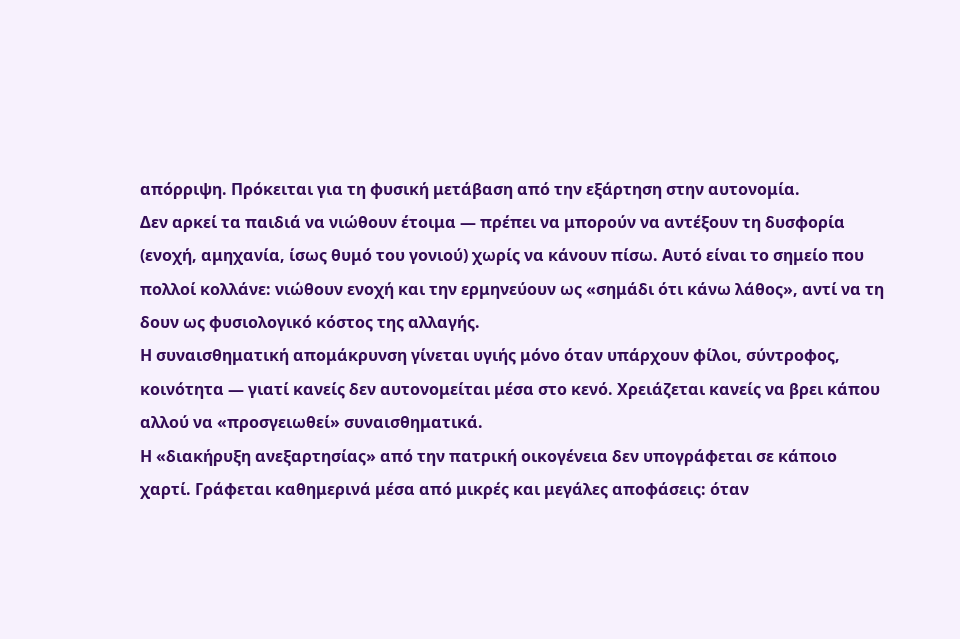απόρριψη. Πρόκειται για τη φυσική μετάβαση από την εξάρτηση στην αυτονομία.
Δεν αρκεί τα παιδιά να νιώθουν έτοιμα — πρέπει να μπορούν να αντέξουν τη δυσφορία (ενοχή, αμηχανία, ίσως θυμό του γονιού) χωρίς να κάνουν πίσω. Αυτό είναι το σημείο που πολλοί κολλάνε: νιώθουν ενοχή και την ερμηνεύουν ως «σημάδι ότι κάνω λάθος», αντί να τη δουν ως φυσιολογικό κόστος της αλλαγής.
Η συναισθηματική απομάκρυνση γίνεται υγιής μόνο όταν υπάρχουν φίλοι, σύντροφος, κοινότητα — γιατί κανείς δεν αυτονομείται μέσα στο κενό. Χρειάζεται κανείς να βρει κάπου αλλού να «προσγειωθεί» συναισθηματικά.
Η «διακήρυξη ανεξαρτησίας» από την πατρική οικογένεια δεν υπογράφεται σε κάποιο χαρτί. Γράφεται καθημερινά μέσα από μικρές και μεγάλες αποφάσεις: όταν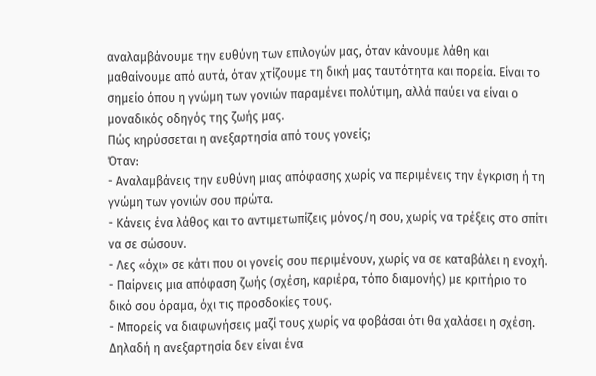αναλαμβάνουμε την ευθύνη των επιλογών μας, όταν κάνουμε λάθη και μαθαίνουμε από αυτά, όταν χτίζουμε τη δική μας ταυτότητα και πορεία. Είναι το σημείο όπου η γνώμη των γονιών παραμένει πολύτιμη, αλλά παύει να είναι ο μοναδικός οδηγός της ζωής μας.
Πώς κηρύσσεται η ανεξαρτησία από τους γονείς;
Όταν:
- Αναλαμβάνεις την ευθύνη μιας απόφασης χωρίς να περιμένεις την έγκριση ή τη γνώμη των γονιών σου πρώτα.
- Κάνεις ένα λάθος και το αντιμετωπίζεις μόνος/η σου, χωρίς να τρέξεις στο σπίτι να σε σώσουν.
- Λες «όχι» σε κάτι που οι γονείς σου περιμένουν, χωρίς να σε καταβάλει η ενοχή.
- Παίρνεις μια απόφαση ζωής (σχέση, καριέρα, τόπο διαμονής) με κριτήριο το δικό σου όραμα, όχι τις προσδοκίες τους.
- Μπορείς να διαφωνήσεις μαζί τους χωρίς να φοβάσαι ότι θα χαλάσει η σχέση.
Δηλαδή η ανεξαρτησία δεν είναι ένα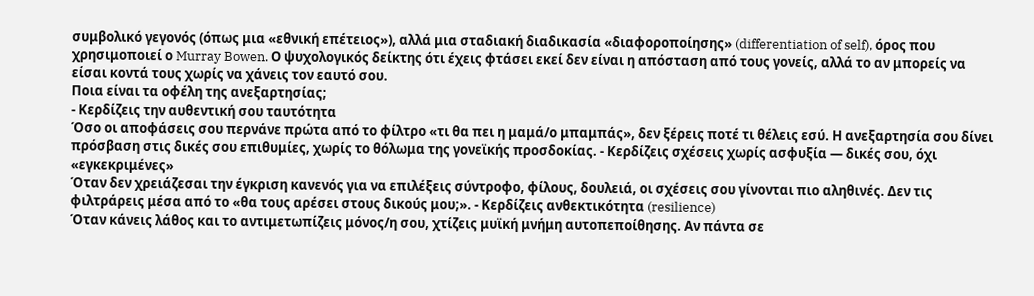συμβολικό γεγονός (όπως μια «εθνική επέτειος»), αλλά μια σταδιακή διαδικασία «διαφοροποίησης» (differentiation of self), όρος που χρησιμοποιεί ο Murray Bowen. Ο ψυχολογικός δείκτης ότι έχεις φτάσει εκεί δεν είναι η απόσταση από τους γονείς, αλλά το αν μπορείς να είσαι κοντά τους χωρίς να χάνεις τον εαυτό σου.
Ποια είναι τα οφέλη της ανεξαρτησίας;
- Κερδίζεις την αυθεντική σου ταυτότητα
Όσο οι αποφάσεις σου περνάνε πρώτα από το φίλτρο «τι θα πει η μαμά/ο μπαμπάς», δεν ξέρεις ποτέ τι θέλεις εσύ. Η ανεξαρτησία σου δίνει πρόσβαση στις δικές σου επιθυμίες, χωρίς το θόλωμα της γονεϊκής προσδοκίας. - Κερδίζεις σχέσεις χωρίς ασφυξία — δικές σου, όχι «εγκεκριμένες»
Όταν δεν χρειάζεσαι την έγκριση κανενός για να επιλέξεις σύντροφο, φίλους, δουλειά, οι σχέσεις σου γίνονται πιο αληθινές. Δεν τις φιλτράρεις μέσα από το «θα τους αρέσει στους δικούς μου;». - Κερδίζεις ανθεκτικότητα (resilience)
Όταν κάνεις λάθος και το αντιμετωπίζεις μόνος/η σου, χτίζεις μυϊκή μνήμη αυτοπεποίθησης. Αν πάντα σε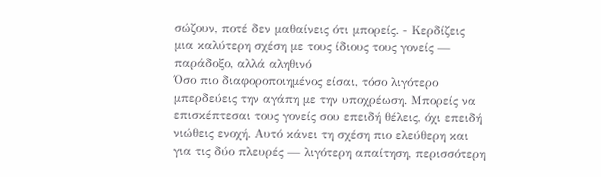σώζουν, ποτέ δεν μαθαίνεις ότι μπορείς. - Κερδίζεις μια καλύτερη σχέση με τους ίδιους τους γονείς — παράδοξο, αλλά αληθινό
Όσο πιο διαφοροποιημένος είσαι, τόσο λιγότερο μπερδεύεις την αγάπη με την υποχρέωση. Μπορείς να επισκέπτεσαι τους γονείς σου επειδή θέλεις, όχι επειδή νιώθεις ενοχή. Αυτό κάνει τη σχέση πιο ελεύθερη και για τις δύο πλευρές — λιγότερη απαίτηση, περισσότερη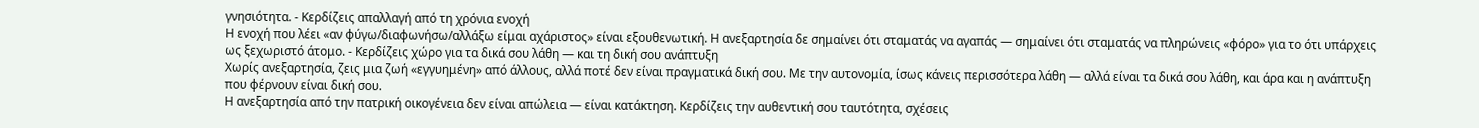γνησιότητα. - Κερδίζεις απαλλαγή από τη χρόνια ενοχή
Η ενοχή που λέει «αν φύγω/διαφωνήσω/αλλάξω είμαι αχάριστος» είναι εξουθενωτική. Η ανεξαρτησία δε σημαίνει ότι σταματάς να αγαπάς — σημαίνει ότι σταματάς να πληρώνεις «φόρο» για το ότι υπάρχεις ως ξεχωριστό άτομο. - Κερδίζεις χώρο για τα δικά σου λάθη — και τη δική σου ανάπτυξη
Χωρίς ανεξαρτησία, ζεις μια ζωή «εγγυημένη» από άλλους, αλλά ποτέ δεν είναι πραγματικά δική σου. Με την αυτονομία, ίσως κάνεις περισσότερα λάθη — αλλά είναι τα δικά σου λάθη, και άρα και η ανάπτυξη που φέρνουν είναι δική σου.
Η ανεξαρτησία από την πατρική οικογένεια δεν είναι απώλεια — είναι κατάκτηση. Κερδίζεις την αυθεντική σου ταυτότητα, σχέσεις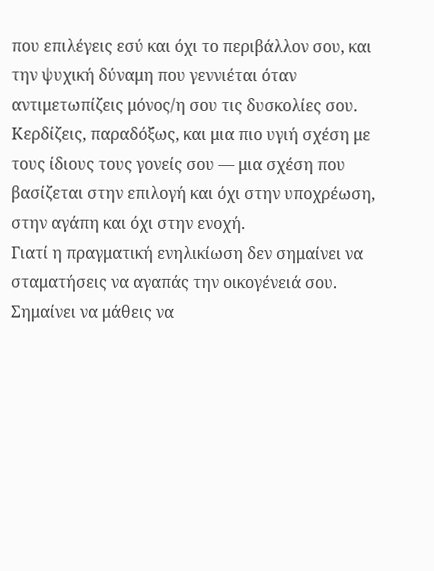που επιλέγεις εσύ και όχι το περιβάλλον σου, και την ψυχική δύναμη που γεννιέται όταν αντιμετωπίζεις μόνος/η σου τις δυσκολίες σου. Κερδίζεις, παραδόξως, και μια πιο υγιή σχέση με τους ίδιους τους γονείς σου — μια σχέση που βασίζεται στην επιλογή και όχι στην υποχρέωση, στην αγάπη και όχι στην ενοχή.
Γιατί η πραγματική ενηλικίωση δεν σημαίνει να σταματήσεις να αγαπάς την οικογένειά σου. Σημαίνει να μάθεις να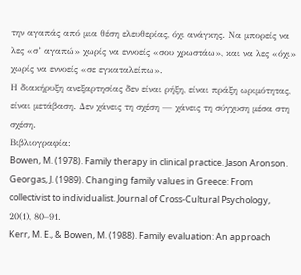την αγαπάς από μια θέση ελευθερίας, όχι ανάγκης. Να μπορείς να λες «σ’ αγαπώ» χωρίς να εννοείς «σου χρωστάω», και να λες «όχι» χωρίς να εννοείς «σε εγκαταλείπω».
Η διακήρυξη ανεξαρτησίας δεν είναι ρήξη, είναι πράξη ωριμότητας, είναι μετάβαση. Δεν χάνεις τη σχέση — χάνεις τη σύγχυση μέσα στη σχέση.
Βιβλιογραφία:
Bowen, M. (1978). Family therapy in clinical practice. Jason Aronson.
Georgas, J. (1989). Changing family values in Greece: From collectivist to individualist. Journal of Cross-Cultural Psychology, 20(1), 80–91.
Kerr, M. E., & Bowen, M. (1988). Family evaluation: An approach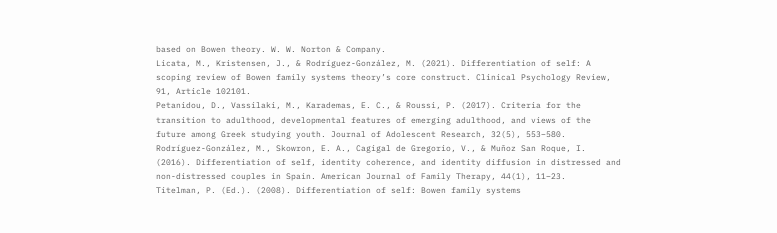based on Bowen theory. W. W. Norton & Company.
Licata, M., Kristensen, J., & Rodríguez-González, M. (2021). Differentiation of self: A scoping review of Bowen family systems theory’s core construct. Clinical Psychology Review, 91, Article 102101.
Petanidou, D., Vassilaki, M., Karademas, E. C., & Roussi, P. (2017). Criteria for the transition to adulthood, developmental features of emerging adulthood, and views of the future among Greek studying youth. Journal of Adolescent Research, 32(5), 553–580.
Rodríguez-González, M., Skowron, E. A., Cagigal de Gregorio, V., & Muñoz San Roque, I. (2016). Differentiation of self, identity coherence, and identity diffusion in distressed and non-distressed couples in Spain. American Journal of Family Therapy, 44(1), 11–23.
Titelman, P. (Ed.). (2008). Differentiation of self: Bowen family systems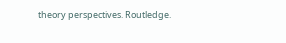theory perspectives. Routledge.